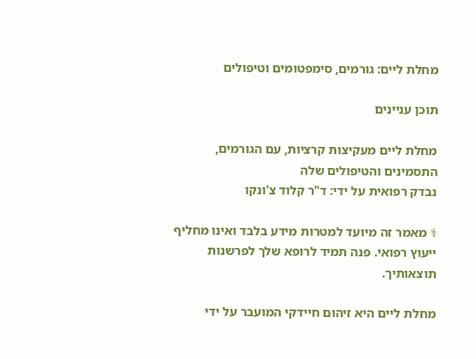מחלת ליים: גורמים, סימפטומים וטיפולים

תוכן עניינים

מחלת ליים מעקיצות קרציות, עם הגורמים, התסמינים והטיפולים שלה
נבדק רפואית על ידי: ד"ר קלוד צ'ונקו

⚕ מאמר זה מיועד למטרות מידע בלבד ואינו מחליף ייעוץ רפואי. פנה תמיד לרופא שלך לפרשנות תוצאותיך.

מחלת ליים היא זיהום חיידקי המועבר על ידי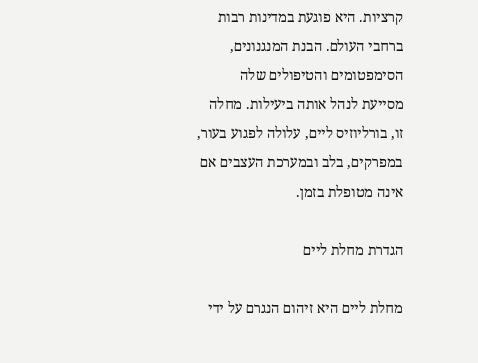קרציות. היא פוגעת במדינות רבות ברחבי העולם. הבנת המנגנונים, הסימפטומים והטיפולים שלה מסייעת לנהל אותה ביעילות. מחלה זו, בורליוזיס ליים, עלולה לפגוע בעור, במפרקים, בלב ובמערכת העצבים אם אינה מטופלת בזמן.

הגדרת מחלת ליים

מחלת ליים היא זיהום הנגרם על ידי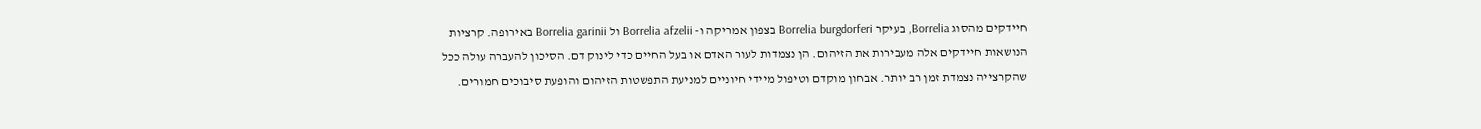חיידקים מהסוג Borrelia, בעיקר Borrelia burgdorferi בצפון אמריקה ו- Borrelia afzelii ול Borrelia garinii באירופה. קרציות הנושאות חיידקים אלה מעבירות את הזיהום. הן נצמדות לעור האדם או בעל החיים כדי לינוק דם. הסיכון להעברה עולה ככל שהקרצייה נצמדת זמן רב יותר. אבחון מוקדם וטיפול מיידי חיוניים למניעת התפשטות הזיהום והופעת סיבוכים חמורים.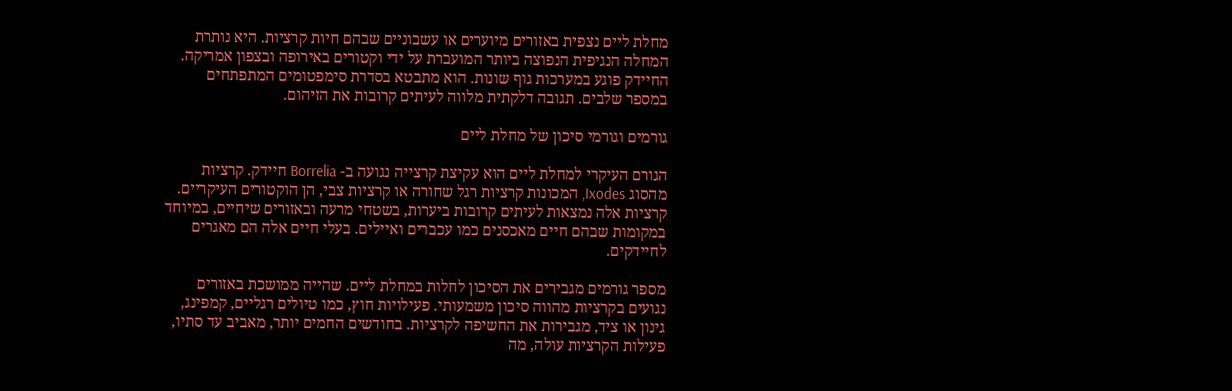מחלת ליים נצפית באזורים מיוערים או עשבוניים שבהם חיות קרציות. היא נותרת המחלה הנגיפית הנפוצה ביותר המועברת על ידי וקטורים באירופה ובצפון אמריקה. החיידק פוגע במערכות גוף שונות. הוא מתבטא בסדרת סימפטומים המתפתחים במספר שלבים. תגובה דלקתית מלווה לעיתים קרובות את הזיהום.

גורמים וגורמי סיכון של מחלת ליים

הגורם העיקרי למחלת ליים הוא עקיצת קרצייה נגועה ב- Borrelia חיידק. קרציות מהסוג Ixodes, המכונות קרציות רגל שחורה או קרציות צבי, הן הוקטורים העיקריים. קרציות אלה נמצאות לעיתים קרובות ביערות, בשטחי מרעה ובאזורים שיחיים, במיוחד במקומות שבהם חיים מאכסנים כמו עכברים ואיילים. בעלי חיים אלה הם מאגרים לחיידקים.

מספר גורמים מגבירים את הסיכון לחלות במחלת ליים. שהייה ממושכת באזורים נגועים בקרציות מהווה סיכון משמעותי. פעילויות חוץ, כמו טיולים רגליים, קמפינג, גינון או ציד, מגבירות את החשיפה לקרציות. בחודשים החמים יותר, מאביב עד סתיו, פעילות הקרציות עולה, מה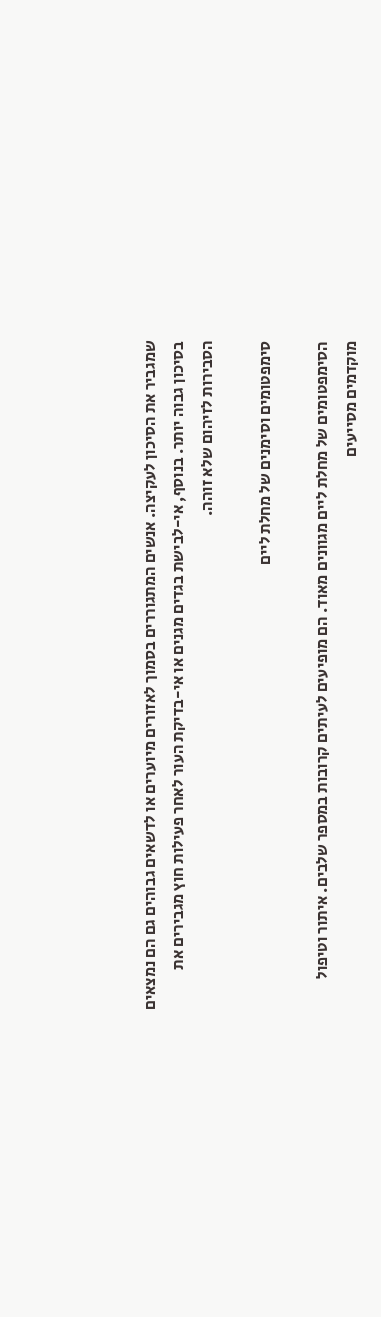שמגביר את הסיכון לעקיצה. אנשים המתגוררים בסמוך לאזורים מיוערים או לדשאים גבוהים גם הם נמצאים בסיכון גבוה יותר. בנוסף, אי-לבישת בגדים מגנים או אי-בדיקת העור לאחר פעילות חוץ מגבירים את הסבירות לזיהום שלא זוהה.

סימפטומים וסימנים של מחלת ליים

הסימפטומים של מחלת ליים מגוונים מאוד. הם מופיעים לעיתים קרובות במספר שלבים. איתור וטיפול מוקדמים מסייעים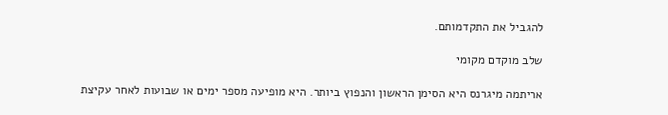להגביל את התקדמותם.

שלב מוקדם מקומי

אריתמה מיגרנס היא הסימן הראשון והנפוץ ביותר. היא מופיעה מספר ימים או שבועות לאחר עקיצת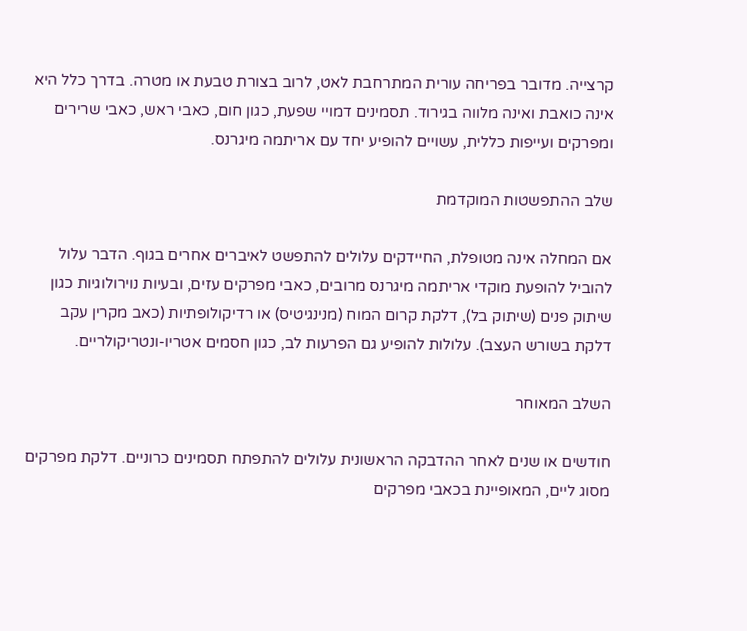קרצייה. מדובר בפריחה עורית המתרחבת לאט, לרוב בצורת טבעת או מטרה. בדרך כלל היא אינה כואבת ואינה מלווה בגירוד. תסמינים דמויי שפעת, כגון חום, כאבי ראש, כאבי שרירים ומפרקים ועייפות כללית, עשויים להופיע יחד עם אריתמה מיגרנס.

שלב ההתפשטות המוקדמת

אם המחלה אינה מטופלת, החיידקים עלולים להתפשט לאיברים אחרים בגוף. הדבר עלול להוביל להופעת מוקדי אריתמה מיגרנס מרובים, כאבי מפרקים עזים, ובעיות נוירולוגיות כגון שיתוק פנים (שיתוק בל), דלקת קרום המוח (מנינגיטיס) או רדיקולופתיות (כאב מקרין עקב דלקת בשורש העצב). עלולות להופיע גם הפרעות לב, כגון חסמים אטריו-ונטריקולריים.

השלב המאוחר

חודשים או שנים לאחר ההדבקה הראשונית עלולים להתפתח תסמינים כרוניים. דלקת מפרקים מסוג ליים, המאופיינת בכאבי מפרקים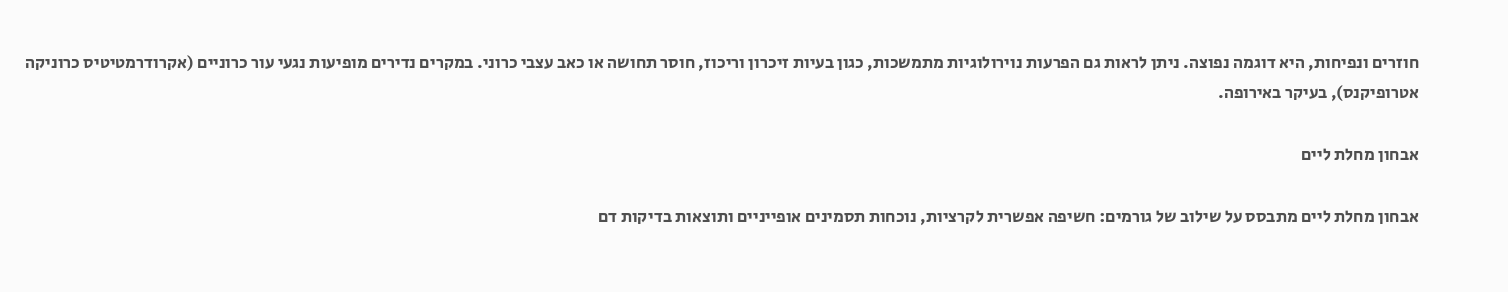חוזרים ונפיחות, היא דוגמה נפוצה. ניתן לראות גם הפרעות נוירולוגיות מתמשכות, כגון בעיות זיכרון וריכוז, חוסר תחושה או כאב עצבי כרוני. במקרים נדירים מופיעות נגעי עור כרוניים (אקרודרמטיטיס כרוניקה אטרופיקנס), בעיקר באירופה.

אבחון מחלת ליים

אבחון מחלת ליים מתבסס על שילוב של גורמים: חשיפה אפשרית לקרציות, נוכחות תסמינים אופייניים ותוצאות בדיקות דם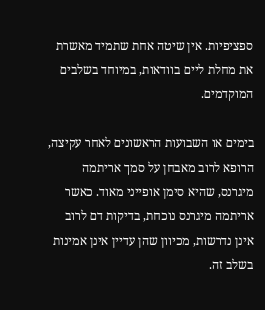ספציפיות. אין שיטה אחת שתמיד מאשרת את מחלת ליים בוודאות, במיוחד בשלבים המוקדמים.

בימים או השבועות הראשונים לאחר עקיצה, הרופא לרוב מאבחן על סמך אריתמה מיגרנס, שהיא סימן אופייני מאוד. כאשר אריתמה מיגרנס נוכחת, בדיקות דם לרוב אינן נדרשות, מכיוון שהן עדיין אינן אמינות בשלב זה.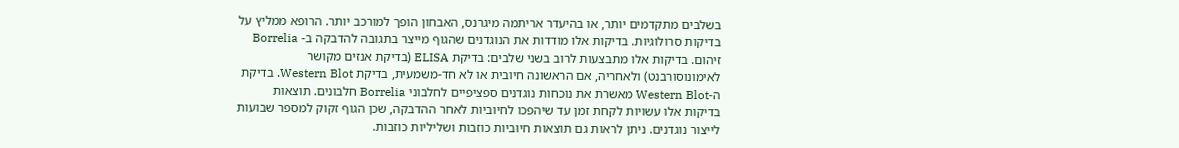בשלבים מתקדמים יותר, או בהיעדר אריתמה מיגרנס, האבחון הופך למורכב יותר. הרופא ממליץ על בדיקות סרולוגיות. בדיקות אלו מודדות את הנוגדנים שהגוף מייצר בתגובה להדבקה ב- Borrelia זיהום. בדיקות אלו מתבצעות לרוב בשני שלבים: בדיקת ELISA (בדיקת אנזים מקושר לאימונוסורבנט) ולאחריה, אם הראשונה חיובית או לא חד-משמעית, בדיקת Western Blot. בדיקת ה-Western Blot מאשרת את נוכחות נוגדנים ספציפיים לחלבוני Borrelia חלבונים. תוצאות בדיקות אלו עשויות לקחת זמן עד שיהפכו לחיוביות לאחר ההדבקה, שכן הגוף זקוק למספר שבועות לייצור נוגדנים. ניתן לראות גם תוצאות חיוביות כוזבות ושליליות כוזבות.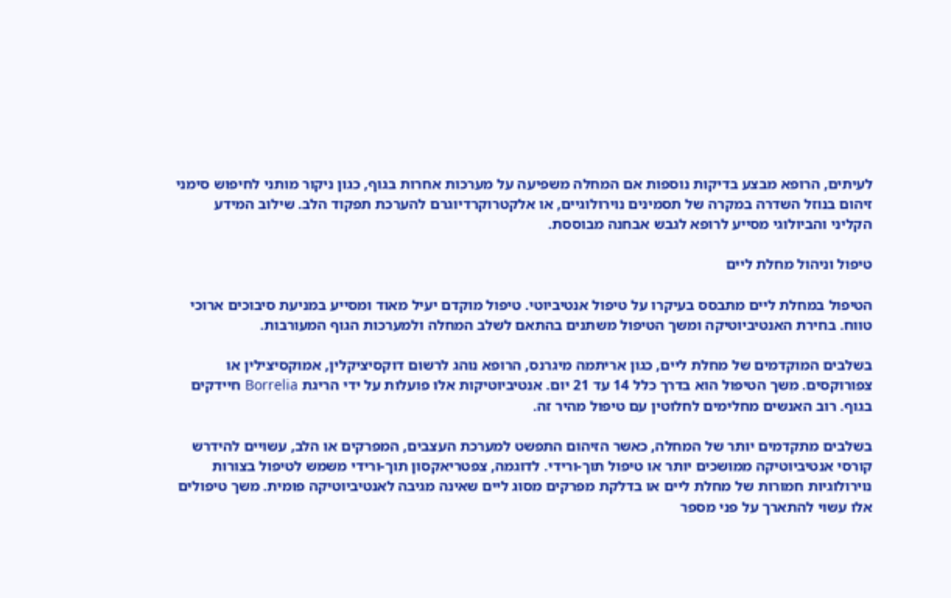לעיתים, הרופא מבצע בדיקות נוספות אם המחלה משפיעה על מערכות אחרות בגוף, כגון ניקור מותני לחיפוש סימני זיהום בנוזל השדרה במקרה של תסמינים נוירולוגיים, או אלקטרוקרדיוגרם להערכת תפקוד הלב. שילוב המידע הקליני והביולוגי מסייע לרופא לגבש אבחנה מבוססת.

טיפול וניהול מחלת ליים

הטיפול במחלת ליים מתבסס בעיקרו על טיפול אנטיביוטי. טיפול מוקדם יעיל מאוד ומסייע במניעת סיבוכים ארוכי טווח. בחירת האנטיביוטיקה ומשך הטיפול משתנים בהתאם לשלב המחלה ולמערכות הגוף המעורבות.

בשלבים המוקדמים של מחלת ליים, כגון אריתמה מיגרנס, הרופא נוהג לרשום דוקסיציקלין, אמוקסיצילין או צפורוקסים. משך הטיפול הוא בדרך כלל 14 עד 21 יום. אנטיביוטיקות אלו פועלות על ידי הריגת Borrelia חיידקים בגוף. רוב האנשים מחלימים לחלוטין עם טיפול מהיר זה.

בשלבים מתקדמים יותר של המחלה, כאשר הזיהום התפשט למערכת העצבים, המפרקים או הלב, עשויים להידרש קורסי אנטיביוטיקה ממושכים יותר או טיפול תוך-ורידי. לדוגמה, צפטריאקסון תוך-ורידי משמש לטיפול בצורות נוירולוגיות חמורות של מחלת ליים או בדלקת מפרקים מסוג ליים שאינה מגיבה לאנטיביוטיקה פומית. משך טיפולים אלו עשוי להתארך על פני מספר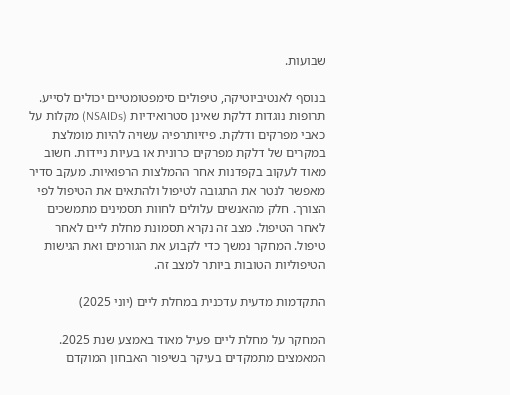שבועות.

בנוסף לאנטיביוטיקה, טיפולים סימפטומטיים יכולים לסייע. תרופות נוגדות דלקת שאינן סטרואידיות (NSAIDs) מקלות על כאבי מפרקים ודלקת. פיזיותרפיה עשויה להיות מומלצת במקרים של דלקת מפרקים כרונית או בעיות ניידות. חשוב מאוד לעקוב בקפדנות אחר ההמלצות הרפואיות. מעקב סדיר מאפשר לנטר את התגובה לטיפול ולהתאים את הטיפול לפי הצורך. חלק מהאנשים עלולים לחוות תסמינים מתמשכים לאחר הטיפול. מצב זה נקרא תסמונת מחלת ליים לאחר טיפול. המחקר נמשך כדי לקבוע את הגורמים ואת הגישות הטיפוליות הטובות ביותר למצב זה.

התקדמות מדעית עדכנית במחלת ליים (יוני 2025)

המחקר על מחלת ליים פעיל מאוד באמצע שנת 2025. המאמצים מתמקדים בעיקר בשיפור האבחון המוקדם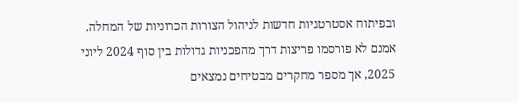ובפיתוח אסטרטגיות חדשות לניהול הצורות הכרוניות של המחלה. אמנם לא פורסמו פריצות דרך מהפכניות גדולות בין סוף 2024 ליוני 2025, אך מספר מחקרים מבטיחים נמצאים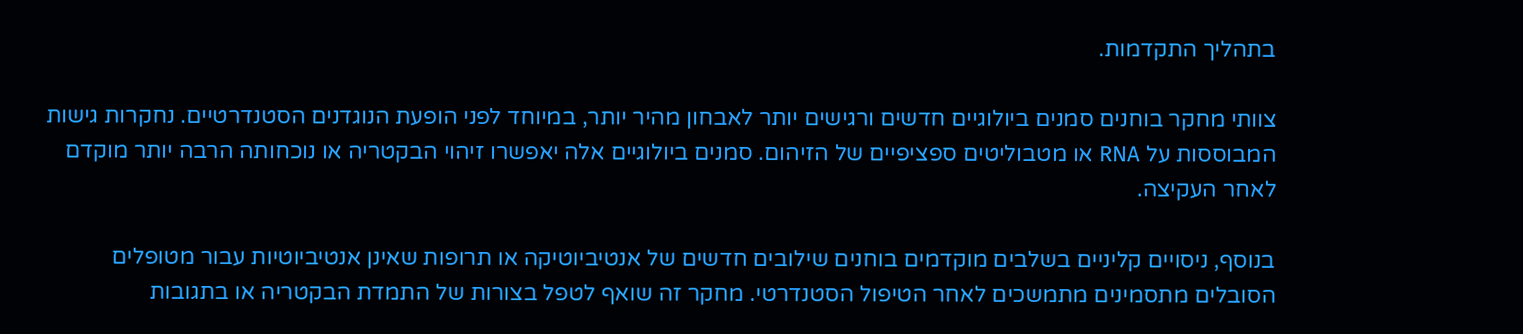בתהליך התקדמות.

צוותי מחקר בוחנים סמנים ביולוגיים חדשים ורגישים יותר לאבחון מהיר יותר, במיוחד לפני הופעת הנוגדנים הסטנדרטיים. נחקרות גישות המבוססות על RNA או מטבוליטים ספציפיים של הזיהום. סמנים ביולוגיים אלה יאפשרו זיהוי הבקטריה או נוכחותה הרבה יותר מוקדם לאחר העקיצה.

בנוסף, ניסויים קליניים בשלבים מוקדמים בוחנים שילובים חדשים של אנטיביוטיקה או תרופות שאינן אנטיביוטיות עבור מטופלים הסובלים מתסמינים מתמשכים לאחר הטיפול הסטנדרטי. מחקר זה שואף לטפל בצורות של התמדת הבקטריה או בתגובות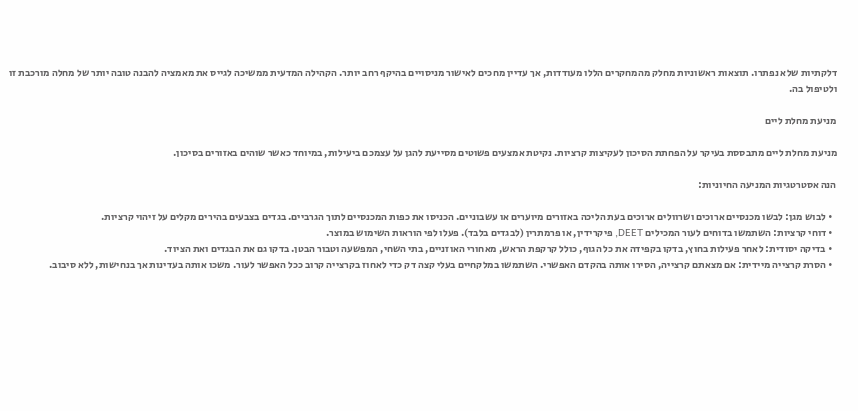דלקתיות שלא נפתרו. תוצאות ראשוניות מחלק מהמחקרים הללו מעודדות, אך עדיין מחכים לאישור מניסויים בהיקף רחב יותר. הקהילה המדעית ממשיכה לגייס את מאמציה להבנה טובה יותר של מחלה מורכבת זו ולטיפול בה.

מניעת מחלת ליים

מניעת מחלת ליים מתבססת בעיקר על הפחתת הסיכון לעקיצות קרציות. נקיטת אמצעים פשוטים מסייעת להגן על עצמכם ביעילות, במיוחד כאשר שוהים באזורים בסיכון.

הנה אסטרטגיות המניעה החיוניות:

  • לבוש מגן: לבשו מכנסיים ארוכים ושרוולים ארוכים בעת הליכה באזורים מיוערים או עשבוניים. הכניסו את כפות המכנסיים לתוך הגרביים. בגדים בצבעים בהירים מקלים על זיהוי קרציות.
  • דוחי קרציות: השתמשו בדוחים לעור המכילים DEET, פיקרידין, או פרמתרין (לבגדים בלבד). פעלו לפי הוראות השימוש במוצר.
  • בדיקה יסודית: לאחר פעילות בחוץ, בדקו בקפידה את כל הגוף, כולל קרקפת הראש, מאחורי האוזניים, בתי השחי, המפשעה וטבור הבטן. בדקו גם את הבגדים ואת הציוד.
  • הסרת קרצייה מיידית: אם מצאתם קרצייה, הסירו אותה בהקדם האפשרי. השתמשו במלקחיים בעלי קצה דק כדי לאחוז בקרצייה קרוב ככל האפשר לעור. משכו אותה בעדינות אך בנחישות, ללא סיבוב.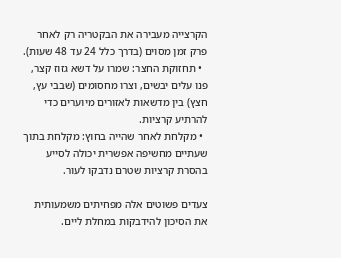הקרצייה מעבירה את הבקטריה רק לאחר פרק זמן מסוים (בדרך כלל 24 עד 48 שעות).
  • תחזוקת החצר: שמרו על דשא גזוז קצר, פנו עלים יבשים, וצרו מחסומים (שבבי עץ, חצץ) בין מדשאות לאזורים מיוערים כדי להרתיע קרציות.
  • מקלחת לאחר שהייה בחוץ: מקלחת בתוך שעתיים מחשיפה אפשרית יכולה לסייע בהסרת קרציות שטרם נדבקו לעור.

צעדים פשוטים אלה מפחיתים משמעותית את הסיכון להידבקות במחלת ליים.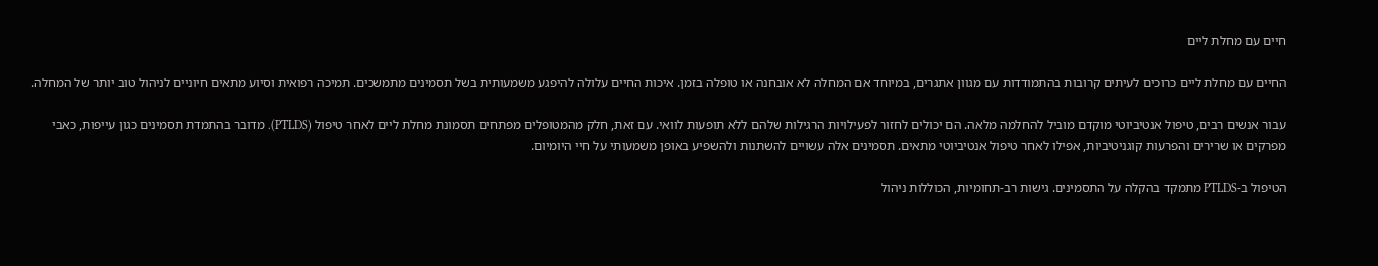חיים עם מחלת ליים

החיים עם מחלת ליים כרוכים לעיתים קרובות בהתמודדות עם מגוון אתגרים, במיוחד אם המחלה לא אובחנה או טופלה בזמן. איכות החיים עלולה להיפגע משמעותית בשל תסמינים מתמשכים. תמיכה רפואית וסיוע מתאים חיוניים לניהול טוב יותר של המחלה.

עבור אנשים רבים, טיפול אנטיביוטי מוקדם מוביל להחלמה מלאה. הם יכולים לחזור לפעילויות הרגילות שלהם ללא תופעות לוואי. עם זאת, חלק מהמטופלים מפתחים תסמונת מחלת ליים לאחר טיפול (PTLDS). מדובר בהתמדת תסמינים כגון עייפות, כאבי מפרקים או שרירים והפרעות קוגניטיביות, אפילו לאחר טיפול אנטיביוטי מתאים. תסמינים אלה עשויים להשתנות ולהשפיע באופן משמעותי על חיי היומיום.

הטיפול ב-PTLDS מתמקד בהקלה על התסמינים. גישות רב-תחומיות, הכוללות ניהול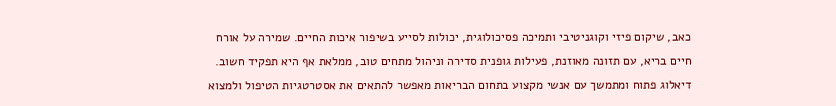כאב, שיקום פיזי וקוגניטיבי ותמיכה פסיכולוגית, יכולות לסייע בשיפור איכות החיים. שמירה על אורח חיים בריא, עם תזונה מאוזנת, פעילות גופנית סדירה וניהול מתחים טוב, ממלאת אף היא תפקיד חשוב. דיאלוג פתוח ומתמשך עם אנשי מקצוע בתחום הבריאות מאפשר להתאים את אסטרטגיות הטיפול ולמצוא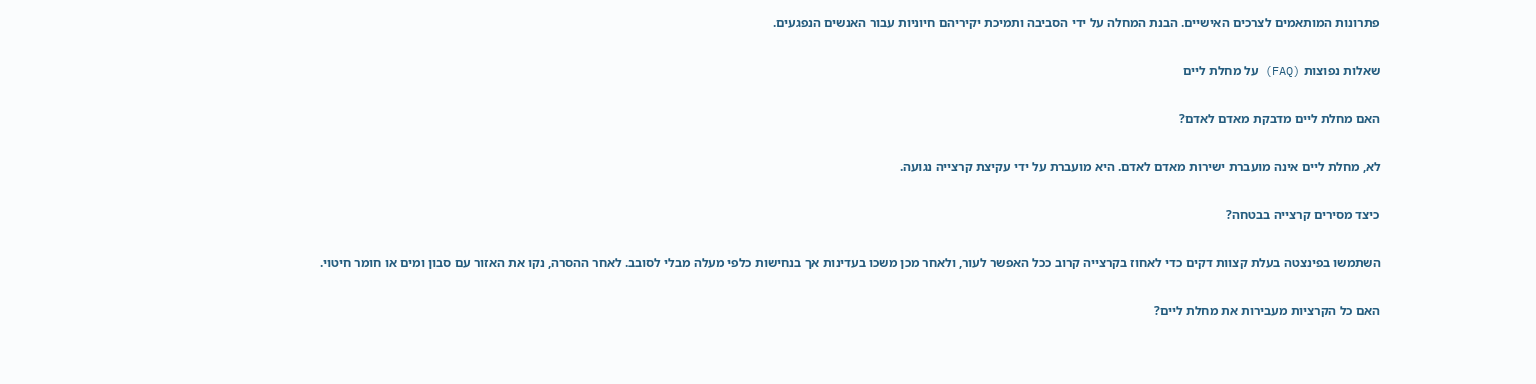פתרונות המותאמים לצרכים האישיים. הבנת המחלה על ידי הסביבה ותמיכת יקיריהם חיוניות עבור האנשים הנפגעים.

שאלות נפוצות (FAQ) על מחלת ליים

האם מחלת ליים מדבקת מאדם לאדם?

לא, מחלת ליים אינה מועברת ישירות מאדם לאדם. היא מועברת על ידי עקיצת קרצייה נגועה.

כיצד מסירים קרצייה בבטחה?

השתמשו בפינצטה בעלת קצוות דקים כדי לאחוז בקרצייה קרוב ככל האפשר לעור, ולאחר מכן משכו בעדינות אך בנחישות כלפי מעלה מבלי לסובב. לאחר ההסרה, נקו את האזור עם סבון ומים או חומר חיטוי.

האם כל הקרציות מעבירות את מחלת ליים?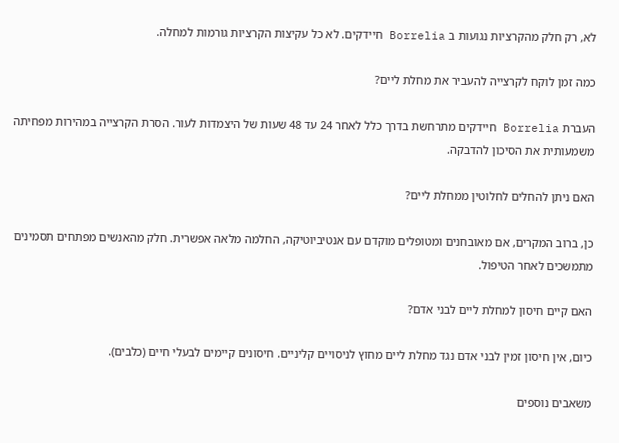לא, רק חלק מהקרציות נגועות ב Borrelia חיידקים. לא כל עקיצות הקרציות גורמות למחלה.

כמה זמן לוקח לקרצייה להעביר את מחלת ליים?

העברת Borrelia חיידקים מתרחשת בדרך כלל לאחר 24 עד 48 שעות של היצמדות לעור. הסרת הקרצייה במהירות מפחיתה משמעותית את הסיכון להדבקה.

האם ניתן להחלים לחלוטין ממחלת ליים?

כן, ברוב המקרים, אם מאובחנים ומטופלים מוקדם עם אנטיביוטיקה, החלמה מלאה אפשרית. חלק מהאנשים מפתחים תסמינים מתמשכים לאחר הטיפול.

האם קיים חיסון למחלת ליים לבני אדם?

כיום, אין חיסון זמין לבני אדם נגד מחלת ליים מחוץ לניסויים קליניים. חיסונים קיימים לבעלי חיים (כלבים).

משאבים נוספים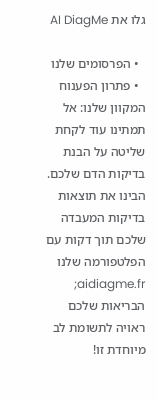גלו את AI DiagMe

  • הפרסומים שלנו
  • פתרון הפענוח המקוון שלנו: אל תמתינו עוד לקחת שליטה על הבנת בדיקות הדם שלכם. הבינו את תוצאות בדיקות המעבדה שלכם תוך דקות עם הפלטפורמה שלנו aidiagme.fr; הבריאות שלכם ראויה לתשומת לב מיוחדת זו!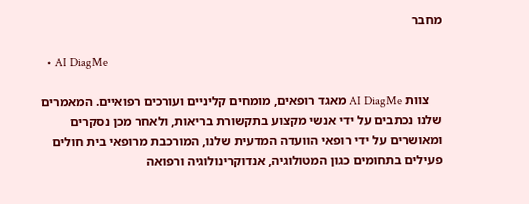מחבר

  • AI DiagMe

    צוות AI DiagMe מאגד רופאים, מומחים קליניים ועורכים רפואיים. המאמרים שלנו נכתבים על ידי אנשי מקצוע בתקשורת בריאות, ולאחר מכן נסקרים ומאושרים על ידי רופאי הוועדה המדעית שלנו, המורכבת מרופאי בית חולים פעילים בתחומים כגון המטולוגיה, אנדוקרינולוגיה ורפואה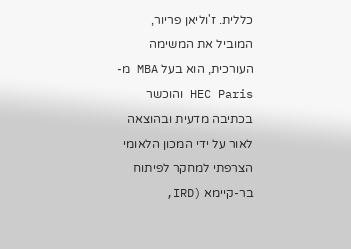כללית. ז'וליאן פריור, המוביל את המשימה העורכית, הוא בעל MBA מ-HEC Paris והוכשר בכתיבה מדעית ובהוצאה לאור על ידי המכון הלאומי הצרפתי למחקר לפיתוח בר-קיימא (IRD,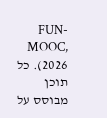FUN-MOOC, 2026). כל תוכן מבוסס על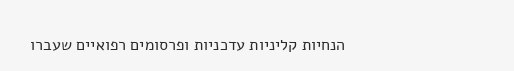הנחיות קליניות עדכניות ופרסומים רפואיים שעברו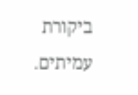ביקורת עמיתים.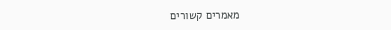מאמרים קשורים